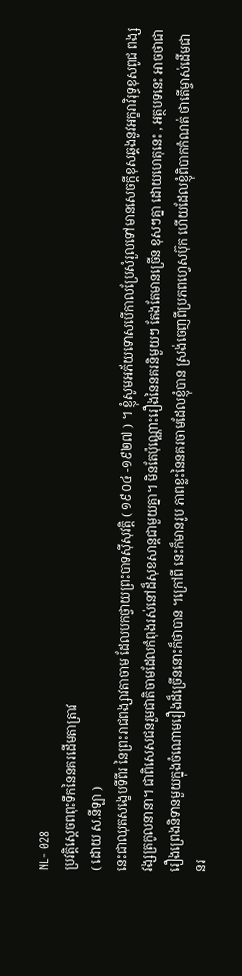NL- 028
ប្រវត្ដិស្ដេចពពុះទឹកនៃនគរដើមតាត្រាវ
( ដោយ ស.នីឡា )
នេះជាឈុតសង្ខេបទីពីរ នៃព្រះរាជពង្សាវតាចាម ដែលបកថ្វាយព្រះបាទស៊ីសុវត្ដិ ( ១៩០៤ -១៩២៧ ) ។ ខ្ញុំសូមអភ័យទោសបើកាលប្រែសំរួលទៅមានសេចក្ដីខុសឆ្គងនូវអក្ខរាវិរុទ្ធខុសពូជ ពង្ស វង្សត្រកូលនានា។ ជាពិសេសជនរួមជាតិចាមដែលកំពុងរស់នៅដ៏សុខសាន្ដជាមួយគ្នា។ មិនតែប៉ុណ្ណោះរឿងនៃនគរនិមួយៗ តែងតែមានច្រើន ខុសៗគ្នា ដោយហេតុនេះ , អត្ថបទនេះ អាចថាជារឿងព្រេងនិទានមួយក្នុងចំណោមរឿងដ៏ច្រើននោះក៏ថាបាន ។ក្រៅពី នេះក៏មានរូប ភាពខ្លះនៃនគរចាមដែលខ្ញុំបាន ស្រង់ចេញពីប្រភពហេ្វសប៊ុក ហើយដែលខ្ញុំពិបាកកំណត់ ថាតើម្ចាស់ដើមជានរ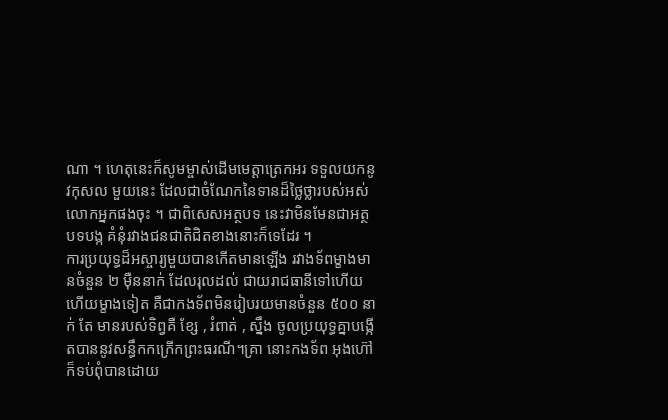ណា ។ ហេតុនេះក៏សូមម្ចាស់ដើមមេត្ដាត្រេកអរ ទទួលយកនូវកុសល មួយនេះ ដែលជាចំណែកនៃទានដ៏ថ្លៃថ្លារបស់អស់លោកអ្នកផងចុះ ។ ជាពិសេសអត្ថបទ នេះវាមិនមែនជាអត្ថបទបង្ក គំនុំរវាងជនជាតិជិតខាងនោះក៏ទេដែរ ។
ការប្រយុទ្ធដ៏អស្ចារ្យមួយបានកើតមានឡើង រវាងទ័ពម្ខាងមានចំនួន ២ ម៉ឺននាក់ ដែលរុលដល់ ជាយរាជធានីទៅហើយ ហើយម្ខាងទៀត គឺជាកងទ័ពមិនរៀបរយមានចំនួន ៥០០ នាក់ តែ មានរបស់ទិព្វគឺ ខ្សែ , រំពាត់ , ស្នឹង ចូលប្រយុទ្ធគ្នាបង្កើតបាននូវសន្ធឹកកក្រើកព្រះធរណី។គ្រា នោះកងទ័ព អុងហ៊ៅ ក៏ទប់ពុំបានដោយ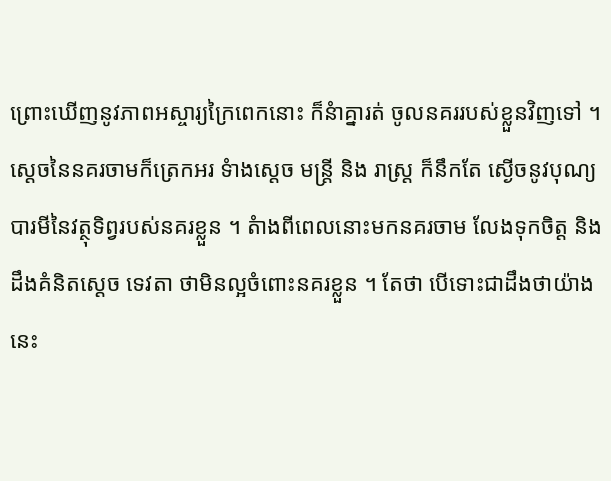ព្រោះឃើញនូវភាពអស្ចារ្យក្រៃពេកនោះ ក៏នំាគ្នារត់ ចូលនគររបស់ខ្លួនវិញទៅ ។ ស្ដេចនៃនគរចាមក៏ត្រេកអរ ទំាងស្ដេច មន្រ្ដី និង រាស្រ្ដ ក៏នឹកតែ ស្ងើចនូវបុណ្យបារមីនៃវត្ថុទិព្វរបស់នគរខ្លួន ។ តំាងពីពេលនោះមកនគរចាម លែងទុកចិត្ដ និង ដឹងគំនិតស្ដេច ទេវតា ថាមិនល្អចំពោះនគរខ្លួន ។ តែថា បើទោះជាដឹងថាយ៉ាងនេះ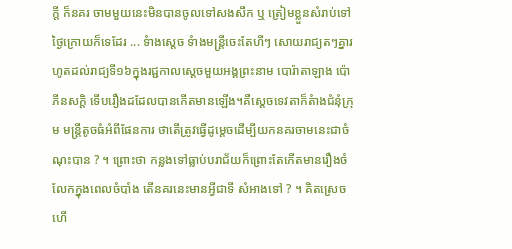ក្ដី ក៏នគរ ចាមមួយនេះមិនបានចូលទៅសងសឹក ឬ ត្រៀមខ្លួនសំរាប់ទៅថ្ងៃក្រោយក៏ទេដែរ ... ទំាងស្ដេច ទំាងមន្រ្ដីចេះតែហីៗ សោយរាជ្យតៗគ្នារហូតដល់រាជ្យទី១៦ក្នុងរជ្ជកាលស្ដេចមួយអង្គព្រះនាម បោរ៉ាតាឡាង ប៉ោភីនសក្ដិ ទើបរឿងដដែលបានកើតមានឡើង។គឺស្ដេចទេវតាក៏តំាងជំនុំក្រុម មន្រ្ដីតូចធំអំពីផែនការ ថាតើត្រូវធ្វើដូម្ដេចដើម្បីយកនគរចាមនេះជាចំណុះបាន ? ។ ព្រោះថា កន្លងទៅធ្លាប់បរាជ័យក៏ព្រោះតែកើតមានរឿងចំលែកក្នុងពេលចំបាំង តើនគរនេះមានអ្វីជាទី សំអាងទៅ ? ។ គិតស្រេចហើ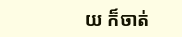យ ក៏ចាត់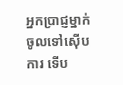អ្នកប្រាជ្ញម្នាក់ចូលទៅស៊ើបការ ទើប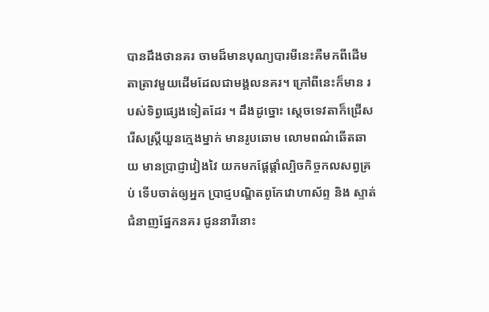បានដឹងថានគរ ចាមដ៏មានបុណ្យបារមីនេះគឺមកពីដើមតាត្រាវមួយដើមដែលជាមង្គលនគរ។ ក្រៅពីនេះក៏មាន របស់ទិព្វផ្សេងទៀតដែរ ។ ដឹងដូច្នោះ ស្ដេចទេវតាក៏ជ្រើសរើសស្រ្ដីយួនក្មេងម្នាក់ មានរូបឆោម លោមពណ៌ឆើតឆាយ មានប្រាជ្ញាវៀងវៃ យកមកផ្ដែផ្ដាំល្បិចកិច្ចកលសព្វគ្រប់ ទើបចាត់ឲ្យអ្នក ប្រាជ្ញបណ្ឌិតពូកែវោហាស័ព្ទ និង ស្ទាត់ជំនាញផ្នែកនគរ ជូននារីនោះ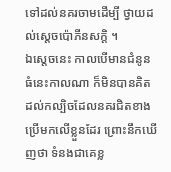ទៅដល់នគរចាមដើម្បី ថ្វាយដល់ស្ដេចប៉ោភីនសក្ដិ ។
ឯស្ដេចនេះ កាលបើមានជំនូនធំនេះកាលណា ក៏មិនបានគិត ដល់កល្បិចដែលនគរជិតខាងប្រើមកលើខ្លួនដែរ ព្រោះនឹកឃើញថា ទំនងជាគេខ្ល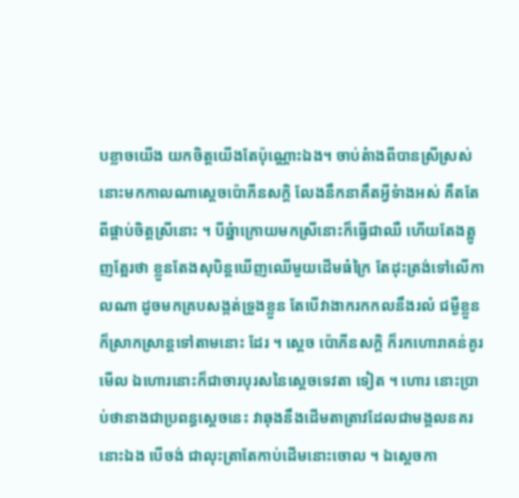បខ្លាចយើង យកចិត្ដយើងតែប៉ុណ្ណោះឯង។ ចាប់តំាងពីបានស្រីស្រស់នោះមកកាលណាស្ដេចប៉ោភីនសក្ដិ លែងនឹកនាគឹតអ្វីទំាងអស់ គឹតតែពីផ្គាប់ចិត្ដស្រីនោះ ។ បីឆ្នំាក្រោយមកស្រីនោះក៏ធ្វើជាឈឺ ហើយតែងត្អូញត្អែរថា ខ្លួនតែងសុបិន្ដឃើញឈើមួយដើមធំក្រៃ តែដុះត្រង់ទៅលើកាលណា ដូចមកគ្របសង្កត់ទ្រូងខ្លួន តែបើវាងាករកកលនឹងរលំ ជម្ងឺខ្លួនក៏ស្រាកស្រាន្ដទៅតាមនោះ ដែរ ។ ស្ដេច ប៉ោភីនសក្ដិ ក៏រកហោរាគន់គូរមើល ឯហោរនោះក៏ជាចារបុរសនៃស្ដេចទេវតា ទៀត ។ ហោរ នោះប្រាប់ថានាងជាប្រពន្ធស្ដេចនេះ វាឆុងនឹងដើមតាត្រាវដែលជាមង្គលនគរ នោះឯង បើចង់ ជាលុះត្រាតែកាប់ដើមនោះចោល ។ ឯស្ដេចកា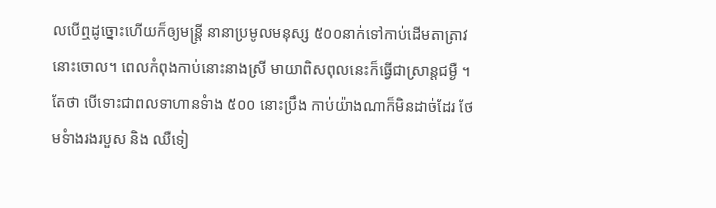លបើឮដូច្នោះហើយក៏ឲ្យមន្ដ្រី នានាប្រមូលមនុស្ស ៥០០នាក់ទៅកាប់ដើមតាត្រាវនោះចោល។ ពេលកំពុងកាប់នោះនាងស្រី មាយាពិសពុលនេះក៏ធ្វើជាស្រាន្ដជម្ងឺ ។ តែថា បើទោះជាពលទាហានទំាង ៥០០ នោះប្រឹង កាប់យ៉ាងណាក៏មិនដាច់ដែរ ថែមទំាងរងរបួស និង ឈឺទៀ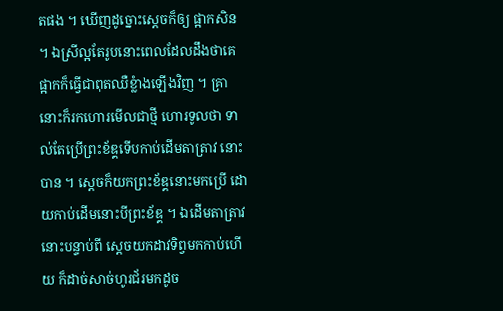តផង ។ ឃើញដូច្នោះស្ដេចក៏ឲ្យ ផ្អាកសិន ។ ឯស្រីល្អតែរូបនោះពេលដែលដឹងថាគេផ្អាកក៏ធ្វើជាពុតឈឺខ្លំាងឡើងវិញ ។ គ្រា នោះក៏រកហោរមើលជាថ្មី ហោរទូលថា ទាល់តែប្រើព្រះខ័ឌ្គទើបកាប់ដើមតាត្រាវ នោះបាន ។ ស្ដេចក៏យកព្រះខ័ឌ្គនោះមកប្រើ ដោយកាប់ដើមនោះបីព្រះខ័ឌ្គ ។ ឯដើមតាត្រាវនោះបន្ទាប់ពី ស្ដេចយកដាវទិព្វមកកាប់ហើយ ក៏ដាច់សាច់ហូរជ័រមកដូច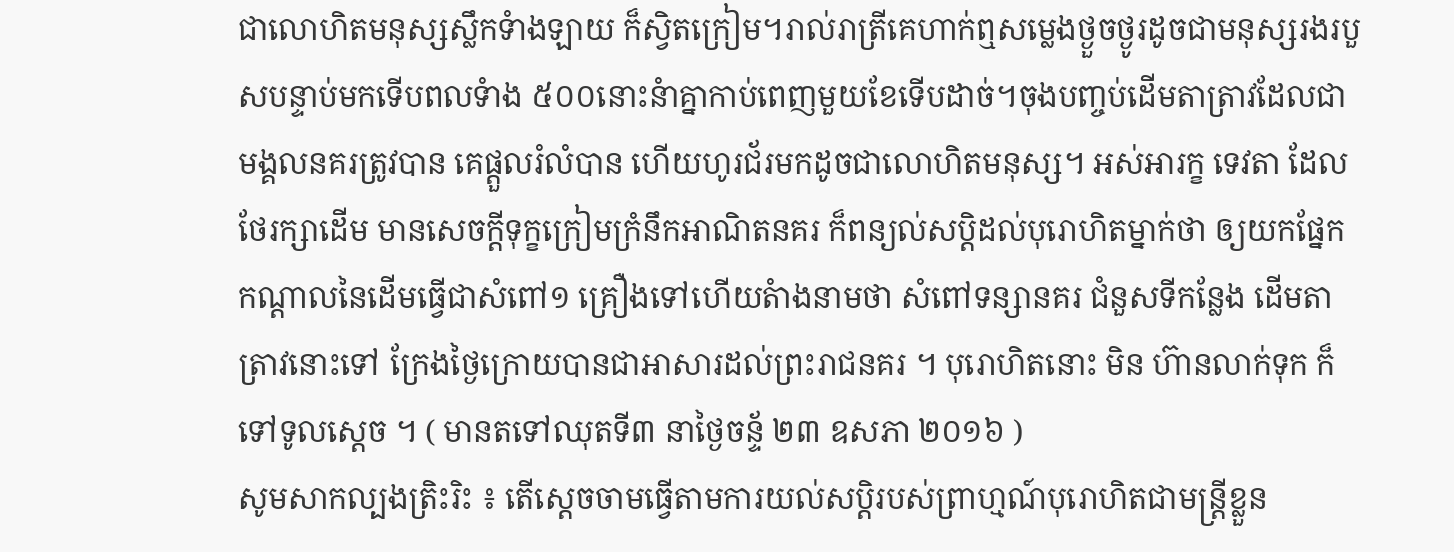ជាលោហិតមនុស្សស្លឹកទំាងឡាយ ក៏ស្វិតក្រៀម។រាល់រាត្រីគេហាក់ឮសម្លេងថ្ងួចថ្ងូរដូចជាមនុស្សរងរបួសបន្ទាប់មកទើបពលទំាង ៥០០នោះនំាគ្នាកាប់ពេញមួយខែទើបដាច់។ចុងបញ្ចប់ដើមតាត្រាវដែលជាមង្គលនគរត្រូវបាន គេផ្ដួលរំលំបាន ហើយហូរជ័រមកដូចជាលោហិតមនុស្ស។ អស់អារក្ខ ទេវតា ដែលថែរក្សាដើម មានសេចក្ដីទុក្ខក្រៀមក្រំនឹកអាណិតនគរ ក៏ពន្យល់សប្ដិដល់បុរោហិតម្នាក់ថា ឲ្យយកផ្នែក កណ្ដាលនៃដើមធ្វើជាសំពៅ១ គ្រឿងទៅហើយតំាងនាមថា សំពៅទន្សានគរ ជំនួសទីកន្លែង ដើមតាត្រាវនោះទៅ ក្រែងថ្ងៃក្រោយបានជាអាសារដល់ព្រះរាជនគរ ។ បុរោហិតនោះ មិន ហ៊ានលាក់ទុក ក៏ទៅទូលស្ដេច ។ ( មានតទៅឈុតទី៣ នាថ្ងៃចន័្ទ ២៣ ឧសភា ២០១៦ )
សូមសាកល្បងត្រិះរិះ ៖ តើស្ដេចចាមធ្វើតាមការយល់សប្ដិរបស់ព្រាហ្មណ៍បុរោហិតជាមន្រ្ដីខ្លួន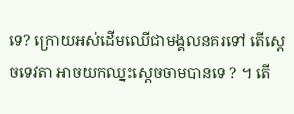ទេ? ក្រោយអស់ដើមឈើជាមង្គលនគរទៅ តើស្ដេចទេវតា អាចយកឈ្នះស្ដេចចាមបានទេ ? ។ តើ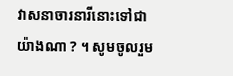វាសនាចារនារីនោះទៅជាយ៉ាងណា ? ។ សូមចូលរួម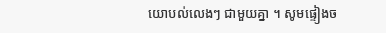យោបល់លេងៗ ជាមួយគ្នា ។ សូមផ្ទៀងច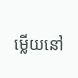ម្លើយនៅ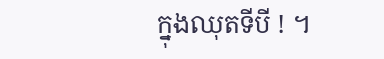ក្នុងឈុតទីបី ! ។